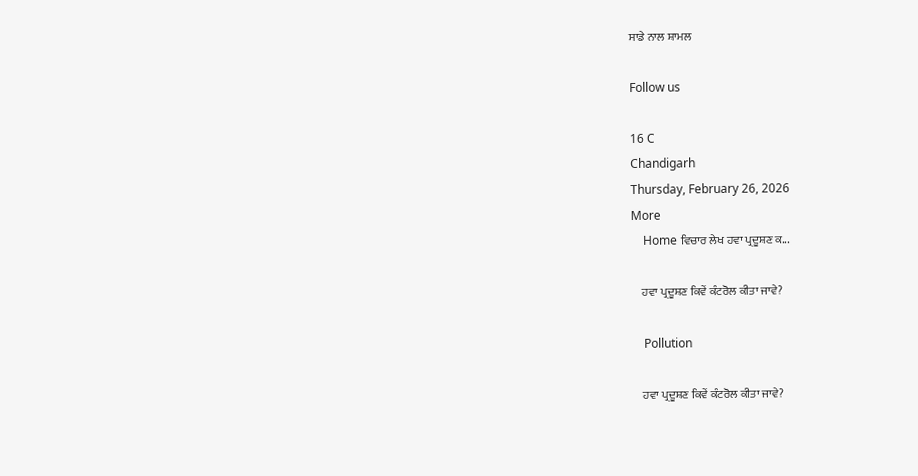ਸਾਡੇ ਨਾਲ ਸ਼ਾਮਲ

Follow us

16 C
Chandigarh
Thursday, February 26, 2026
More
    Home ਵਿਚਾਰ ਲੇਖ ਹਵਾ ਪ੍ਰਦੂਸ਼ਣ ਕ...

    ਹਵਾ ਪ੍ਰਦੂਸ਼ਣ ਕਿਵੇਂ ਕੰਟਰੋਲ ਕੀਤਾ ਜਾਵੇ?

    Pollution

    ਹਵਾ ਪ੍ਰਦੂਸ਼ਣ ਕਿਵੇਂ ਕੰਟਰੋਲ ਕੀਤਾ ਜਾਵੇ?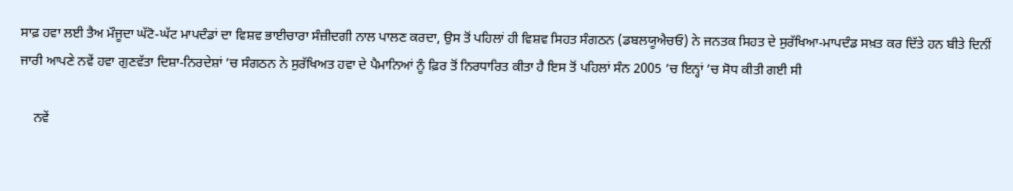ਸਾਫ਼ ਹਵਾ ਲਈ ਤੈਅ ਮੌਜੂਦਾ ਘੱਟੋ-ਘੱਟ ਮਾਪਦੰਡਾਂ ਦਾ ਵਿਸ਼ਵ ਭਾਈਚਾਰਾ ਸੰਜ਼ੀਦਗੀ ਨਾਲ ਪਾਲਣ ਕਰਦਾ, ਉਸ ਤੋਂ ਪਹਿਲਾਂ ਹੀ ਵਿਸ਼ਵ ਸਿਹਤ ਸੰਗਠਨ (ਡਬਲਯੂਐਚਓ) ਨੇ ਜਨਤਕ ਸਿਹਤ ਦੇ ਸੁਰੱਖਿਆ-ਮਾਪਦੰਡ ਸਖ਼ਤ ਕਰ ਦਿੱਤੇ ਹਨ ਬੀਤੇ ਦਿਨੀਂ ਜਾਰੀ ਆਪਣੇ ਨਵੇਂ ਹਵਾ ਗੁਣਵੱਤਾ ਦਿਸ਼ਾ-ਨਿਰਦੇਸ਼ਾਂ ’ਚ ਸੰਗਠਨ ਨੇ ਸੁਰੱਖਿਅਤ ਹਵਾ ਦੇ ਪੈਮਾਨਿਆਂ ਨੂੰ ਫ਼ਿਰ ਤੋਂ ਨਿਰਧਾਰਿਤ ਕੀਤਾ ਹੈ ਇਸ ਤੋਂ ਪਹਿਲਾਂ ਸੰਨ 2005 ’ਚ ਇਨ੍ਹਾਂ ’ਚ ਸੋਧ ਕੀਤੀ ਗਈ ਸੀ

    ਨਵੇਂ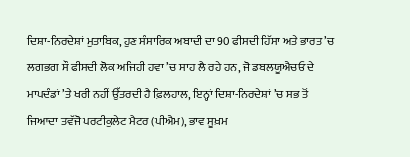ਦਿਸ਼ਾ-ਨਿਰਦੇਸ਼ਾਂ ਮੁਤਾਬਿਕ, ਹੁਣ ਸੰਸਾਰਿਕ ਅਬਾਦੀ ਦਾ 90 ਫੀਸਦੀ ਹਿੱਸਾ ਅਤੇ ਭਾਰਤ ’ਚ ਲਗਭਗ ਸੌ ਫੀਸਦੀ ਲੋਕ ਅਜਿਹੀ ਹਵਾ ’ਚ ਸਾਹ ਲੈ ਰਹੇ ਹਨ, ਜੋ ਡਬਲਯੂਐਚਓ ਦੇ ਮਾਪਦੰਡਾਂ ’ਤੇ ਖਰੀ ਨਹੀਂ ਉੱਤਰਦੀ ਹੈ ਫ਼ਿਲਹਾਲ, ਇਨ੍ਹਾਂ ਦਿਸ਼ਾ-ਨਿਰਦੇਸ਼ਾਂ ’ਚ ਸਭ ਤੋਂ ਜਿਆਦਾ ਤਵੱਜੋ ਪਰਟੀਕੁਲੇਟ ਮੈਟਰ (ਪੀਐਮ), ਭਾਵ ਸੂਖ਼ਮ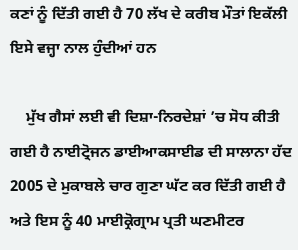ਕਣਾਂ ਨੂੰ ਦਿੱਤੀ ਗਈ ਹੈ 70 ਲੱਖ ਦੇ ਕਰੀਬ ਮੌਤਾਂ ਇਕੱਲੀ ਇਸੇ ਵਜ੍ਹਾ ਨਾਲ ਹੁੰਦੀਆਂ ਹਨ

    ਮੁੱਖ ਗੈਸਾਂ ਲਈ ਵੀ ਦਿਸ਼ਾ-ਨਿਰਦੇਸ਼ਾਂ ’ਚ ਸੋਧ ਕੀਤੀ ਗਈ ਹੈ ਨਾਈਟ੍ਰੋਜਨ ਡਾਈਆਕਸਾਈਡ ਦੀ ਸਾਲਾਨਾ ਹੱਦ 2005 ਦੇ ਮੁਕਾਬਲੇ ਚਾਰ ਗੁਣਾ ਘੱਟ ਕਰ ਦਿੱਤੀ ਗਈ ਹੈ ਅਤੇ ਇਸ ਨੂੰ 40 ਮਾਈਕ੍ਰੋਗ੍ਰਾਮ ਪ੍ਰਤੀ ਘਣਮੀਟਰ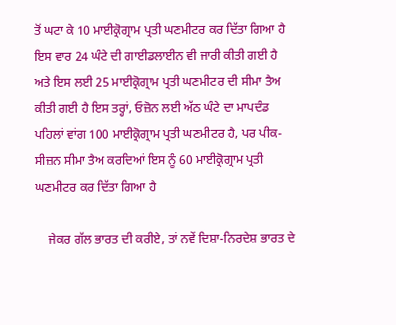ਤੋਂ ਘਟਾ ਕੇ 10 ਮਾਈਕ੍ਰੋਗ੍ਰਾਮ ਪ੍ਰਤੀ ਘਣਮੀਟਰ ਕਰ ਦਿੱਤਾ ਗਿਆ ਹੈ ਇਸ ਵਾਰ 24 ਘੰਟੇ ਦੀ ਗਾਈਡਲਾਈਨ ਵੀ ਜਾਰੀ ਕੀਤੀ ਗਈ ਹੈ ਅਤੇ ਇਸ ਲਈ 25 ਮਾਈਕ੍ਰੋਗ੍ਰਾਮ ਪ੍ਰਤੀ ਘਣਮੀਟਰ ਦੀ ਸੀਮਾ ਤੈਅ ਕੀਤੀ ਗਈ ਹੈ ਇਸ ਤਰ੍ਹਾਂ, ਓਜ਼ੋਨ ਲਈ ਅੱਠ ਘੰਟੇ ਦਾ ਮਾਪਦੰਡ ਪਹਿਲਾਂ ਵਾਂਗ 100 ਮਾਈਕ੍ਰੋਗ੍ਰਾਮ ਪ੍ਰਤੀ ਘਣਮੀਟਰ ਹੈ, ਪਰ ਪੀਕ-ਸੀਜ਼ਨ ਸੀਮਾ ਤੈਅ ਕਰਦਿਆਂ ਇਸ ਨੂੰ 60 ਮਾਈਕ੍ਰੋਗ੍ਰਾਮ ਪ੍ਰਤੀ ਘਣਮੀਟਰ ਕਰ ਦਿੱਤਾ ਗਿਆ ਹੈ

    ਜੇਕਰ ਗੱਲ ਭਾਰਤ ਦੀ ਕਰੀਏ, ਤਾਂ ਨਵੇਂ ਦਿਸ਼ਾ-ਨਿਰਦੇਸ਼ ਭਾਰਤ ਦੇ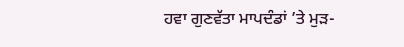ਹਵਾ ਗੁਣਵੱਤਾ ਮਾਪਦੰਡਾਂ ’ਤੇ ਮੁੜ-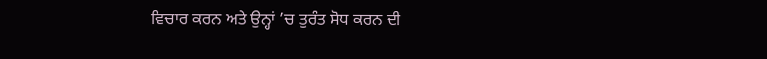ਵਿਚਾਰ ਕਰਨ ਅਤੇ ਉਨ੍ਹਾਂ ’ਚ ਤੁਰੰਤ ਸੋਧ ਕਰਨ ਦੀ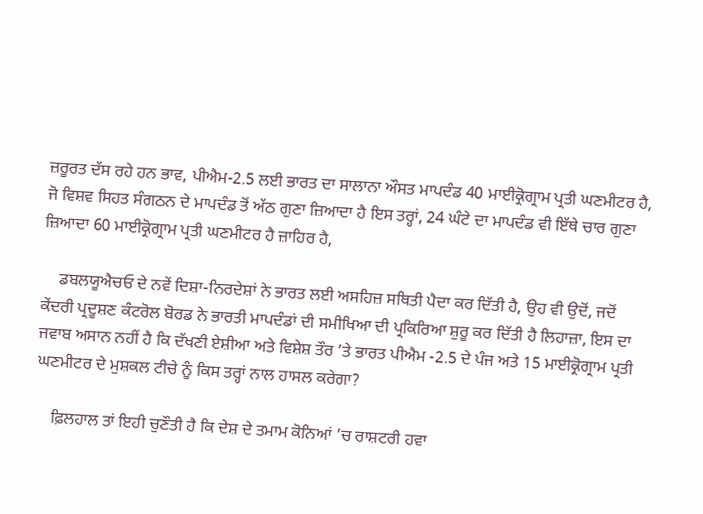ਜ਼ਰੂਰਤ ਦੱਸ ਰਹੇ ਹਨ ਭਾਵ, ਪੀਐਮ-2.5 ਲਈ ਭਾਰਤ ਦਾ ਸਾਲਾਨਾ ਔਸਤ ਮਾਪਦੰਡ 40 ਮਾਈਕ੍ਰੋਗ੍ਰਾਮ ਪ੍ਰਤੀ ਘਣਮੀਟਰ ਹੈ, ਜੋ ਵਿਸ਼ਵ ਸਿਹਤ ਸੰਗਠਨ ਦੇ ਮਾਪਦੰਡ ਤੋਂ ਅੱਠ ਗੁਣਾ ਜ਼ਿਆਦਾ ਹੈ ਇਸ ਤਰ੍ਹਾਂ, 24 ਘੰਟੇ ਦਾ ਮਾਪਦੰਡ ਵੀ ਇੱਥੇ ਚਾਰ ਗੁਣਾ ਜ਼ਿਆਦਾ 60 ਮਾਈਕ੍ਰੋਗ੍ਰਾਮ ਪ੍ਰਤੀ ਘਣਮੀਟਰ ਹੈ ਜ਼ਾਹਿਰ ਹੈ,

    ਡਬਲਯੂਐਚਓ ਦੇ ਨਵੇਂ ਦਿਸ਼ਾ-ਨਿਰਦੇਸ਼ਾਂ ਨੇ ਭਾਰਤ ਲਈ ਅਸਹਿਜ਼ ਸਥਿਤੀ ਪੈਦਾ ਕਰ ਦਿੱਤੀ ਹੈ, ਉਹ ਵੀ ਉਦੋਂ, ਜਦੋਂ ਕੇਂਦਰੀ ਪ੍ਰਦੂਸ਼ਣ ਕੰਟਰੋਲ ਬੋਰਡ ਨੇ ਭਾਰਤੀ ਮਾਪਦੰਡਾਂ ਦੀ ਸਮੀਖਿਆ ਦੀ ਪ੍ਰਕਿਰਿਆ ਸ਼ੁਰੂ ਕਰ ਦਿੱਤੀ ਹੈ ਲਿਹਾਜ਼ਾ, ਇਸ ਦਾ ਜਵਾਬ ਅਸਾਨ ਨਹੀਂ ਹੈ ਕਿ ਦੱਖਣੀ ਏਸ਼ੀਆ ਅਤੇ ਵਿਸ਼ੇਸ਼ ਤੌਰ ’ਤੇ ਭਾਰਤ ਪੀਐਮ -2.5 ਦੇ ਪੰਜ ਅਤੇ 15 ਮਾਈਕ੍ਰੋਗ੍ਰਾਮ ਪ੍ਰਤੀ ਘਣਮੀਟਰ ਦੇ ਮੁਸ਼ਕਲ ਟੀਚੇ ਨੂੰ ਕਿਸ ਤਰ੍ਹਾਂ ਨਾਲ ਹਾਸਲ ਕਰੇਗਾ?

    ਫ਼ਿਲਹਾਲ ਤਾਂ ਇਹੀ ਚੁਣੌਤੀ ਹੈ ਕਿ ਦੇਸ਼ ਦੇ ਤਮਾਮ ਕੋਨਿਆਂ ’ਚ ਰਾਸ਼ਟਰੀ ਹਵਾ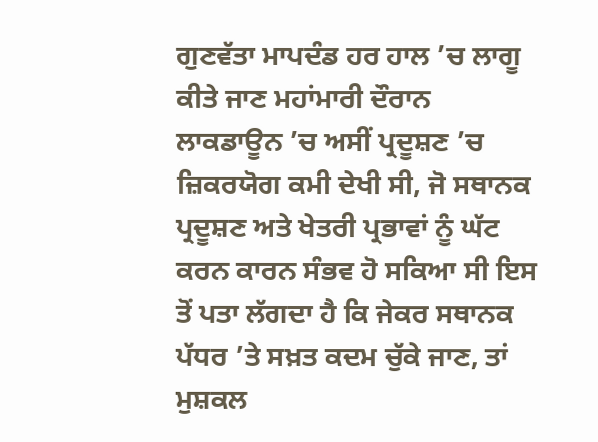ਗੁਣਵੱਤਾ ਮਾਪਦੰਡ ਹਰ ਹਾਲ ’ਚ ਲਾਗੂ ਕੀਤੇ ਜਾਣ ਮਹਾਂਮਾਰੀ ਦੌਰਾਨ ਲਾਕਡਾਊਨ ’ਚ ਅਸੀਂ ਪ੍ਰਦੂਸ਼ਣ ’ਚ ਜ਼ਿਕਰਯੋਗ ਕਮੀ ਦੇਖੀ ਸੀ, ਜੋ ਸਥਾਨਕ ਪ੍ਰਦੂਸ਼ਣ ਅਤੇ ਖੇਤਰੀ ਪ੍ਰਭਾਵਾਂ ਨੂੰ ਘੱਟ ਕਰਨ ਕਾਰਨ ਸੰਭਵ ਹੋ ਸਕਿਆ ਸੀ ਇਸ ਤੋਂ ਪਤਾ ਲੱਗਦਾ ਹੈ ਕਿ ਜੇਕਰ ਸਥਾਨਕ ਪੱਧਰ ’ਤੇ ਸਖ਼ਤ ਕਦਮ ਚੁੱਕੇ ਜਾਣ, ਤਾਂ ਮੁਸ਼ਕਲ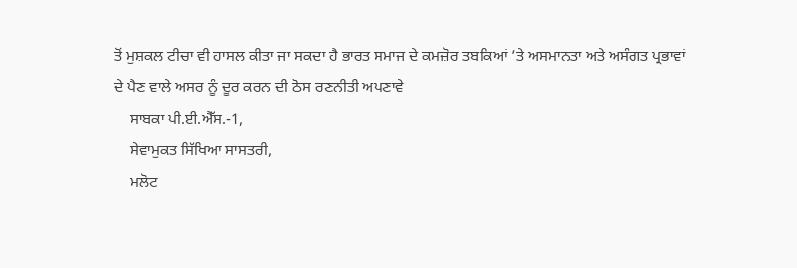ਤੋਂ ਮੁਸ਼ਕਲ ਟੀਚਾ ਵੀ ਹਾਸਲ ਕੀਤਾ ਜਾ ਸਕਦਾ ਹੈ ਭਾਰਤ ਸਮਾਜ ਦੇ ਕਮਜ਼ੋਰ ਤਬਕਿਆਂ ’ਤੇ ਅਸਮਾਨਤਾ ਅਤੇ ਅਸੰਗਤ ਪ੍ਰਭਾਵਾਂ ਦੇ ਪੈਣ ਵਾਲੇ ਅਸਰ ਨੂੰ ਦੂਰ ਕਰਨ ਦੀ ਠੋਸ ਰਣਨੀਤੀ ਅਪਣਾਵੇ
    ਸਾਬਕਾ ਪੀ.ਈ.ਐੱਸ.-1,
    ਸੇਵਾਮੁਕਤ ਸਿੱਖਿਆ ਸਾਸਤਰੀ,
    ਮਲੋਟ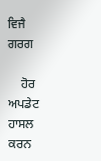ਵਿਜੈ ਗਰਗ

    ਹੋਰ ਅਪਡੇਟ ਹਾਸਲ ਕਰਨ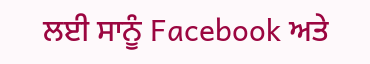ਲਈ ਸਾਨੂੰ Facebook ਅਤੇ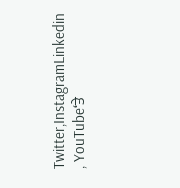Twitter,InstagramLinkedin , YouTube‘ਤੇ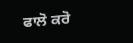ਫਾਲੋ ਕਰੋ